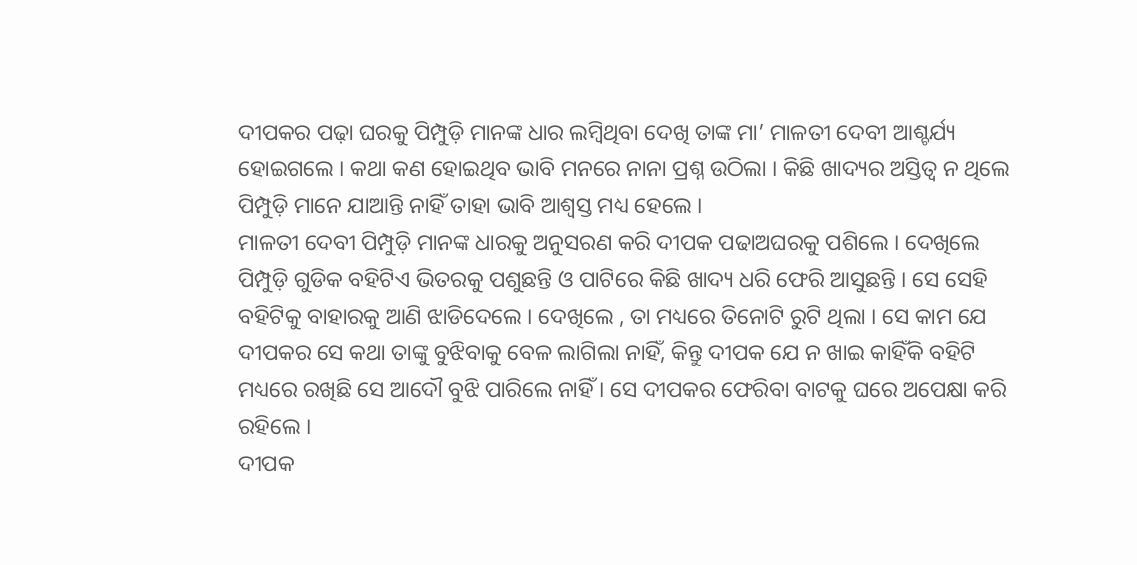ଦୀପକର ପଢ଼ା ଘରକୁ ପିମ୍ପୁଡ଼ି ମାନଙ୍କ ଧାର ଲମ୍ବିଥିବା ଦେଖି ତାଙ୍କ ମା’ ମାଳତୀ ଦେବୀ ଆଶ୍ଚର୍ଯ୍ୟ ହୋଇଗଲେ । କଥା କଣ ହୋଇଥିବ ଭାବି ମନରେ ନାନା ପ୍ରଶ୍ନ ଉଠିଲା । କିଛି ଖାଦ୍ୟର ଅସ୍ତିତ୍ୱ ନ ଥିଲେ ପିମ୍ପୁଡ଼ି ମାନେ ଯାଆନ୍ତି ନାହିଁ ତାହା ଭାବି ଆଶ୍ୱସ୍ତ ମଧ୍ୟ ହେଲେ ।
ମାଳତୀ ଦେବୀ ପିମ୍ପୁଡ଼ି ମାନଙ୍କ ଧାରକୁ ଅନୁସରଣ କରି ଦୀପକ ପଢାଅଘରକୁ ପଶିଲେ । ଦେଖିଲେ ପିମ୍ପୁଡ଼ି ଗୁଡିକ ବହିଟିଏ ଭିତରକୁ ପଶୁଛନ୍ତି ଓ ପାଟିରେ କିଛି ଖାଦ୍ୟ ଧରି ଫେରି ଆସୁଛନ୍ତି । ସେ ସେହି ବହିଟିକୁ ବାହାରକୁ ଆଣି ଝାଡିଦେଲେ । ଦେଖିଲେ , ତା ମଧ୍ୟରେ ତିନୋଟି ରୁଟି ଥିଲା । ସେ କାମ ଯେ ଦୀପକର ସେ କଥା ତାଙ୍କୁ ବୁଝିବାକୁ ବେଳ ଲାଗିଲା ନାହିଁ, କିନ୍ତୁ ଦୀପକ ଯେ ନ ଖାଇ କାହିଁକି ବହିଟି ମଧ୍ୟରେ ରଖିଛି ସେ ଆଦୌ ବୁଝି ପାରିଲେ ନାହିଁ । ସେ ଦୀପକର ଫେରିବା ବାଟକୁ ଘରେ ଅପେକ୍ଷା କରି ରହିଲେ ।
ଦୀପକ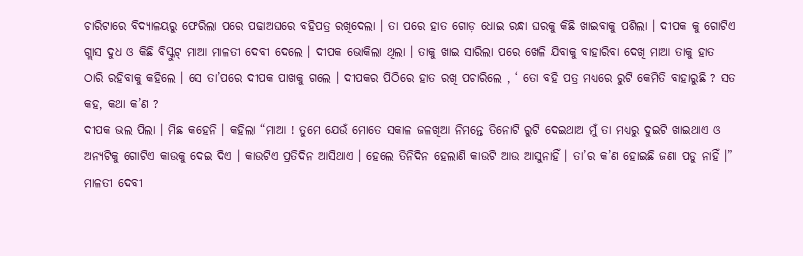ଚାରିଟାରେ ବିଦ୍ୟାଳୟରୁ ଫେରିଲା ପରେ ପଢାଅଘରେ ବହିପତ୍ର ରଖିଦେଲା । ତା ପରେ ହାତ ଗୋଡ଼ ଧୋଇ ରନ୍ଧା ଘରକୁ କିଛି ଖାଇବାକୁ ପଶିଲା । ଦୀପକ କୁ ଗୋଟିଏ ଗ୍ଲାସ ଦୁଧ ଓ କିଛି ବିସ୍କୁଟ୍ ମାଆ ମାଳତୀ ଦେବୀ ଦେଲେ । ଦୀପକ ଭୋକିଲା ଥିଲା । ତାକୁ ଖାଇ ସାରିଲା ପରେ ଖେଳି ଯିବାକୁ ବାହାରିବା ଦେଖି ମାଆ ତାକୁ ହାତ ଠାରି ରହିବାକୁ କହିଲେ । ସେ ତା’ପରେ ଦୀପକ ପାଖକୁ ଗଲେ । ଦୀପକର ପିଠିରେ ହାତ ରଖି ପଚାରିଲେ , ‘ ତୋ ବହି ପତ୍ର ମଧ୍ୟରେ ରୁଟି କେମିତି ବାହାରୁଛି ? ସତ କହ, କଥା କ’ଣ ?
ଦୀପକ ଭଲ ପିଲା । ମିଛ କହେନି । କହିଲା “ମାଆ ! ତୁମେ ଯେଉଁ ମୋତେ ସକାଳ ଜଳଖିଆ ନିମନ୍ତେ ତିନୋଟି ରୁଟି ଦେଇଥାଅ ମୁଁ ତା ମଧ୍ୟରୁ ଦୁଇଟି ଖାଇଥାଏ ଓ ଅନ୍ୟଟିକୁ ଗୋଟିଏ କାଉକୁ ଦେଇ ଦିଏ । କାଉଟିଏ ପ୍ରତିଦିନ ଆସିଥାଏ । ହେଲେ ତିନିଦିନ ହେଲାଣି କାଉଟି ଆଉ ଆସୁନାହିଁ । ତା’ର କ’ଣ ହୋଇଛି ଜଣା ପଡୁ ନାହିଁ ।”
ମାଳତୀ ଦେବୀ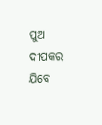ପୁଅ ଦୀପକର ଯିବେ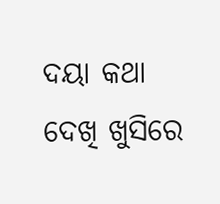ଦୟା କଥା ଦେଖି ଖୁସିରେ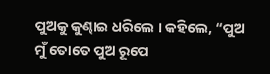ପୁଅକୁ କୁଣ୍ଢାଇ ଧରିଲେ । କହିଲେ, “ପୁଅ ମୁଁ ତୋତେ ପୁଅ ରୂପେ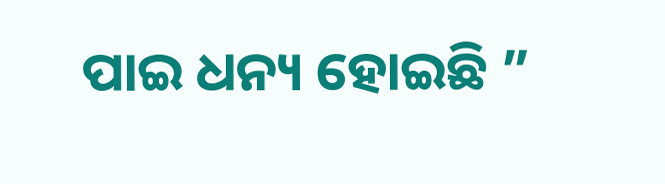ପାଇ ଧନ୍ୟ ହୋଇଛି ”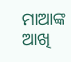ମାଆଙ୍କ ଆଖି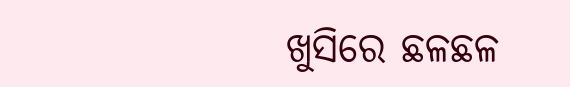ଖୁସିରେ ଛଳଛଳ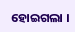ହୋଇଗଲା ।